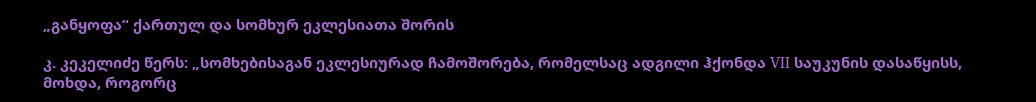„განყოფა“ ქართულ და სომხურ ეკლესიათა შორის

კ. კეკელიძე წერს: „სომხებისაგან ეკლესიურად ჩამოშორება, რომელსაც ადგილი ჰქონდა VII საუკუნის დასაწყისს, მოხდა, როგორც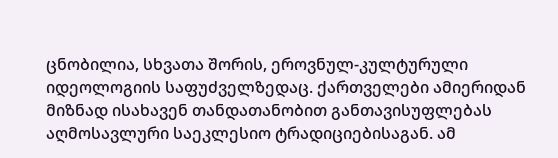ცნობილია, სხვათა შორის, ეროვნულ-კულტურული იდეოლოგიის საფუძველზედაც. ქართველები ამიერიდან მიზნად ისახავენ თანდათანობით განთავისუფლებას აღმოსავლური საეკლესიო ტრადიციებისაგან. ამ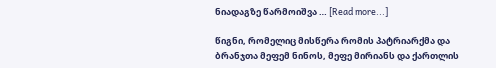ნიადაგზე წარმოიშვა … [Read more...]

წიგნი, რომელიც მისწერა რომის პატრიარქმა და ბრანჯთა მეფემ ნინოს, მეფე მირიანს და ქართლის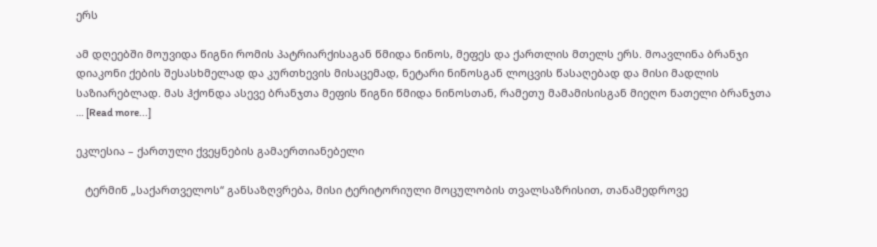ერს

ამ დღეებში მოუვიდა წიგნი რომის პატრიარქისაგან წმიდა ნინოს, მეფეს და ქართლის მთელს ერს. მოავლინა ბრანჯი დიაკონი ქების შესასხმელად და კურთხევის მისაცემად, ნეტარი ნინოსგან ლოცვის წასაღებად და მისი მადლის საზიარებლად. მას ჰქონდა ასევე ბრანჯთა მეფის წიგნი წმიდა ნინოსთან, რამეთუ მამამისისგან მიეღო ნათელი ბრანჯთა … [Read more...]

ეკლესია – ქართული ქვეყნების გამაერთიანებელი

   ტერმინ „საქართველოს“ განსაზღვრება, მისი ტერიტორიული მოცულობის თვალსაზრისით, თანამედროვე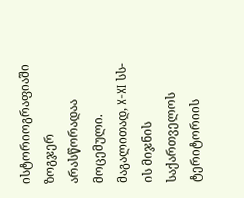ისტორიოგრაფიაში ზოგჯერ არასწორადაა მოცემული. მაგალითად, X-XI სს-ის მიჯნის საქართველოს ტერიტორიის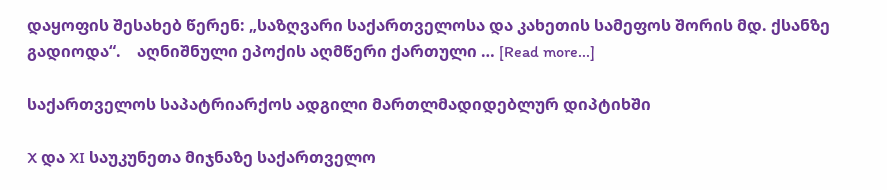დაყოფის შესახებ წერენ: „საზღვარი საქართველოსა და კახეთის სამეფოს შორის მდ. ქსანზე გადიოდა“.    აღნიშნული ეპოქის აღმწერი ქართული … [Read more...]

საქართველოს საპატრიარქოს ადგილი მართლმადიდებლურ დიპტიხში

X და XI საუკუნეთა მიჯნაზე საქართველო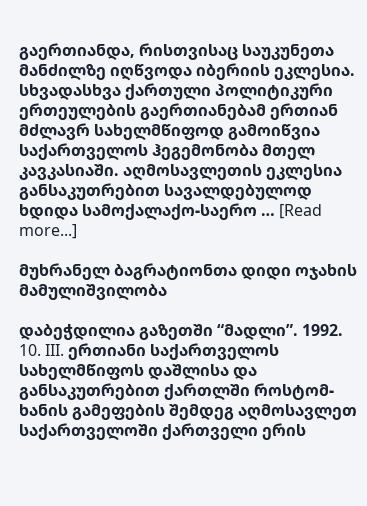გაერთიანდა, რისთვისაც საუკუნეთა მანძილზე იღწვოდა იბერიის ეკლესია. სხვადასხვა ქართული პოლიტიკური ერთეულების გაერთიანებამ ერთიან მძლავრ სახელმწიფოდ გამოიწვია საქართველოს ჰეგემონობა მთელ კავკასიაში. აღმოსავლეთის ეკლესია განსაკუთრებით სავალდებულოდ ხდიდა სამოქალაქო-საერო … [Read more...]

მუხრანელ ბაგრატიონთა დიდი ოჯახის მამულიშვილობა

დაბეჭდილია გაზეთში “მადლი”. 1992. 10. III. ერთიანი საქართველოს სახელმწიფოს დაშლისა და განსაკუთრებით ქართლში როსტომ-ხანის გამეფების შემდეგ აღმოსავლეთ საქართველოში ქართველი ერის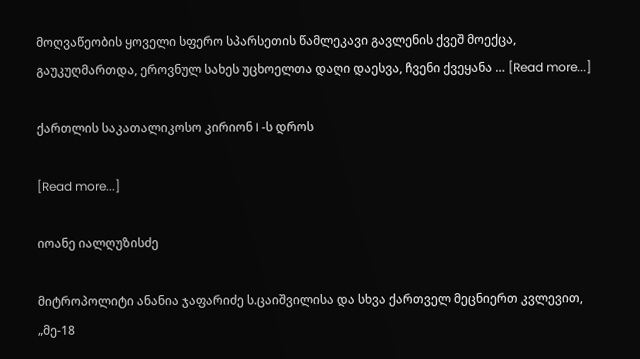მოღვაწეობის ყოველი სფერო სპარსეთის წამლეკავი გავლენის ქვეშ მოექცა, გაუკუღმართდა, ეროვნულ სახეს უცხოელთა დაღი დაესვა, ჩვენი ქვეყანა … [Read more...]

ქართლის საკათალიკოსო კირიონ I -ს დროს

[Read more...]

იოანე იალღუზისძე

მიტროპოლიტი ანანია ჯაფარიძე ს.ცაიშვილისა და სხვა ქართველ მეცნიერთ კვლევით, „მე-18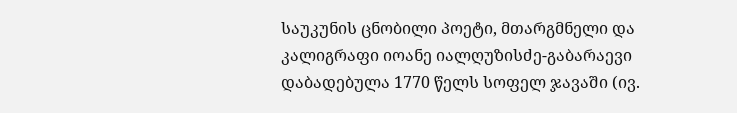საუკუნის ცნობილი პოეტი, მთარგმნელი და კალიგრაფი იოანე იალღუზისძე-გაბარაევი დაბადებულა 1770 წელს სოფელ ჯავაში (ივ.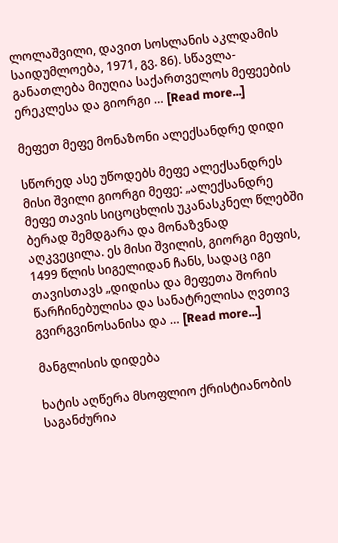ლოლაშვილი, დავით სოსლანის აკლდამის საიდუმლოება, 1971, გვ. 86). სწავლა-განათლება მიუღია საქართველოს მეფეების ერეკლესა და გიორგი … [Read more...]

მეფეთ მეფე მონაზონი ალექსანდრე დიდი

სწორედ ასე უწოდებს მეფე ალექსანდრეს მისი შვილი გიორგი მეფე: „ალექსანდრე მეფე თავის სიცოცხლის უკანასკნელ წლებში ბერად შემდგარა და მონაზვნად აღკვეცილა. ეს მისი შვილის, გიორგი მეფის, 1499 წლის სიგელიდან ჩანს, სადაც იგი თავისთავს „დიდისა და მეფეთა შორის წარჩინებულისა და სანატრელისა ღვთივ გვირგვინოსანისა და … [Read more...]

მანგლისის დიდება

ხატის აღწერა მსოფლიო ქრისტიანობის საგანძურია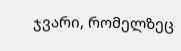ჯვარი, რომელზეც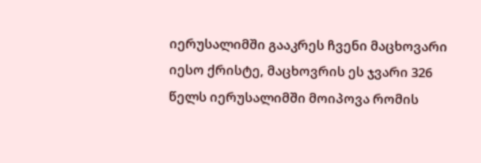იერუსალიმში გააკრეს ჩვენი მაცხოვარი იესო ქრისტე, მაცხოვრის ეს ჯვარი 326 წელს იერუსალიმში მოიპოვა რომის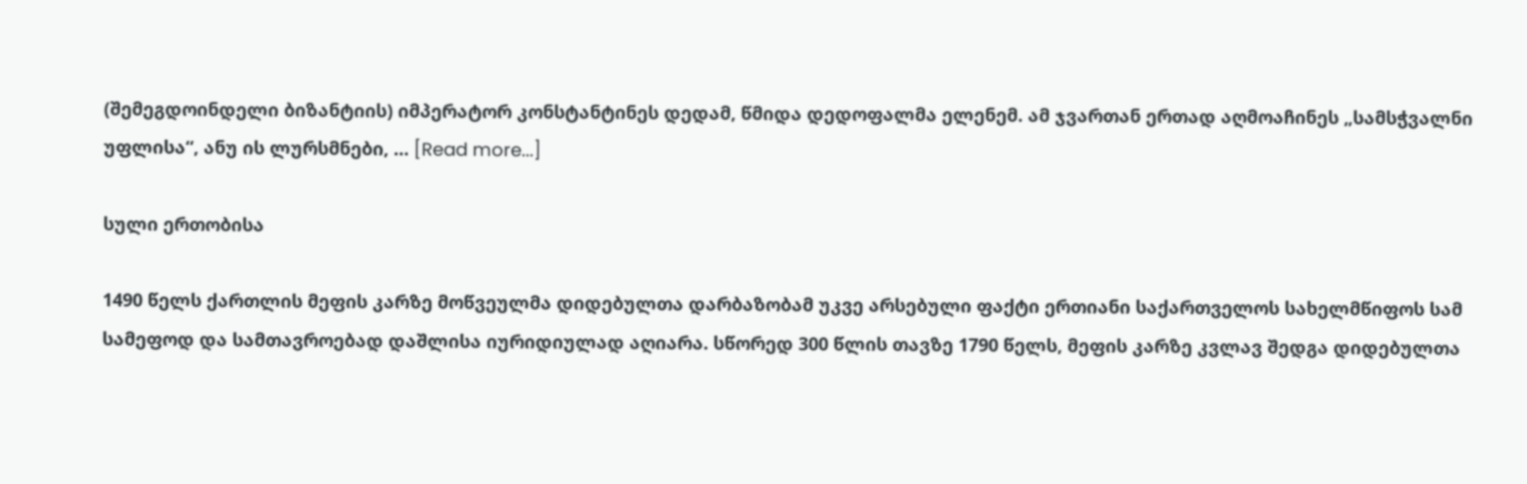(შემეგდოინდელი ბიზანტიის) იმპერატორ კონსტანტინეს დედამ, წმიდა დედოფალმა ელენემ. ამ ჯვართან ერთად აღმოაჩინეს „სამსჭვალნი უფლისა“, ანუ ის ლურსმნები, … [Read more...]

სული ერთობისა

1490 წელს ქართლის მეფის კარზე მოწვეულმა დიდებულთა დარბაზობამ უკვე არსებული ფაქტი ერთიანი საქართველოს სახელმწიფოს სამ სამეფოდ და სამთავროებად დაშლისა იურიდიულად აღიარა. სწორედ 300 წლის თავზე 1790 წელს, მეფის კარზე კვლავ შედგა დიდებულთა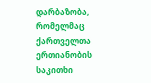დარბაზობა, რომელმაც ქართველთა ერთიანობის საკითხი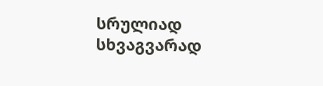სრულიად სხვაგვარად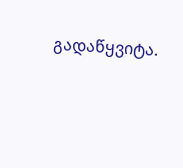გადაწყვიტა.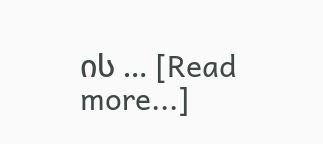ის … [Read more...]